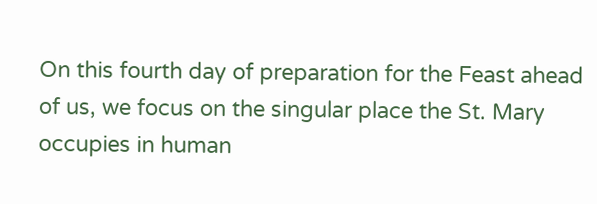On this fourth day of preparation for the Feast ahead of us, we focus on the singular place the St. Mary occupies in human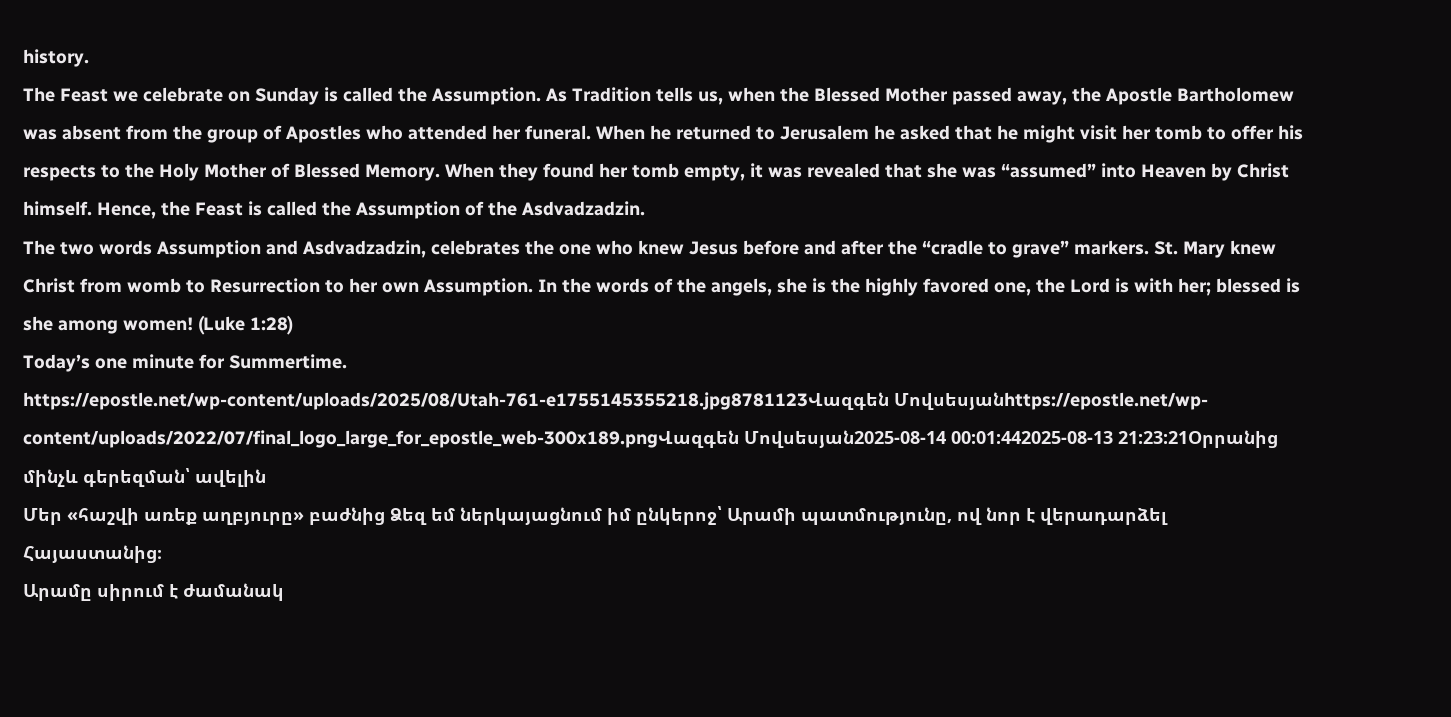history.
The Feast we celebrate on Sunday is called the Assumption. As Tradition tells us, when the Blessed Mother passed away, the Apostle Bartholomew was absent from the group of Apostles who attended her funeral. When he returned to Jerusalem he asked that he might visit her tomb to offer his respects to the Holy Mother of Blessed Memory. When they found her tomb empty, it was revealed that she was “assumed” into Heaven by Christ himself. Hence, the Feast is called the Assumption of the Asdvadzadzin.
The two words Assumption and Asdvadzadzin, celebrates the one who knew Jesus before and after the “cradle to grave” markers. St. Mary knew Christ from womb to Resurrection to her own Assumption. In the words of the angels, she is the highly favored one, the Lord is with her; blessed is she among women! (Luke 1:28)
Today’s one minute for Summertime.
https://epostle.net/wp-content/uploads/2025/08/Utah-761-e1755145355218.jpg8781123Վազգեն Մովսեսյանhttps://epostle.net/wp-content/uploads/2022/07/final_logo_large_for_epostle_web-300x189.pngՎազգեն Մովսեսյան2025-08-14 00:01:442025-08-13 21:23:21Օրրանից մինչև գերեզման՝ ավելին
Մեր «հաշվի առեք աղբյուրը» բաժնից Ձեզ եմ ներկայացնում իմ ընկերոջ՝ Արամի պատմությունը, ով նոր է վերադարձել Հայաստանից։
Արամը սիրում է ժամանակ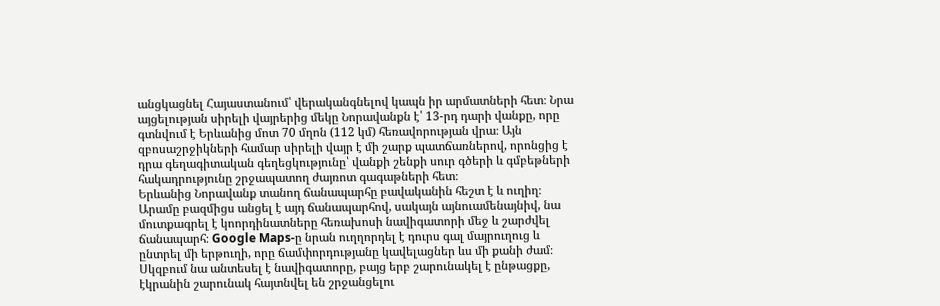անցկացնել Հայաստանում՝ վերականգնելով կապն իր արմատների հետ։ Նրա այցելության սիրելի վայրերից մեկը Նորավանքն է՝ 13-րդ դարի վանքը, որը գտնվում է Երևանից մոտ 70 մղոն (112 կմ) հեռավորության վրա։ Այն զբոսաշրջիկների համար սիրելի վայր է մի շարք պատճառներով, որոնցից է դրա գեղագիտական գեղեցկությունը՝ վանքի շենքի սուր գծերի և գմբեթների հակադրությունը շրջապատող ժայռոտ գագաթների հետ։
Երևանից Նորավանք տանող ճանապարհը բավականին հեշտ է և ուղիղ։ Արամը բազմիցս անցել է այդ ճանապարհով, սակայն այնուամենայնիվ, նա մուտքագրել է կոորդինատները հեռախոսի նավիգատորի մեջ և շարժվել ճանապարհ։ Google Maps-ը նրան ուղղորդել է դուրս գալ մայրուղուց և ընտրել մի երթուղի, որը ճամփորդությանը կավելացներ ևս մի քանի ժամ։ Սկզբում նա անտեսել է նավիգատորը, բայց երբ շարունակել է ընթացքը, էկրանին շարունակ հայտնվել են շրջանցելու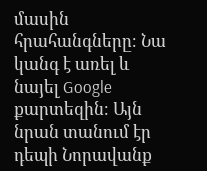մասին հրահանգները։ Նա կանգ է առել և նայել Google քարտեզին։ Այն նրան տանում էր դեպի Նորավանք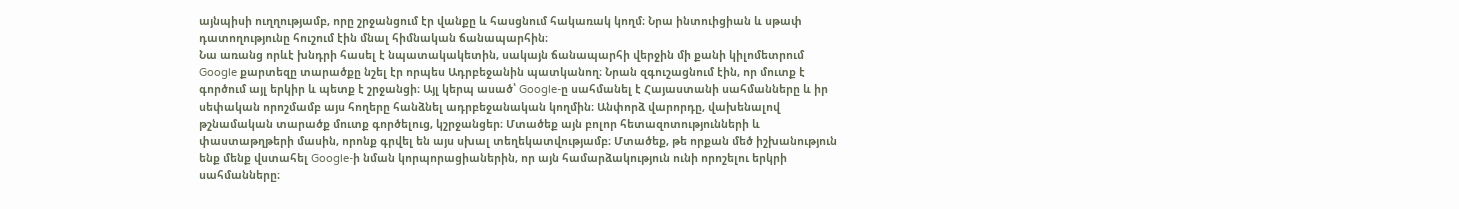այնպիսի ուղղությամբ, որը շրջանցում էր վանքը և հասցնում հակառակ կողմ։ Նրա ինտուիցիան և սթափ դատողությունը հուշում էին մնալ հիմնական ճանապարհին։
Նա առանց որևէ խնդրի հասել է նպատակակետին, սակայն ճանապարհի վերջին մի քանի կիլոմետրում Google քարտեզը տարածքը նշել էր որպես Ադրբեջանին պատկանող։ Նրան զգուշացնում էին, որ մուտք է գործում այլ երկիր և պետք է շրջանցի։ Այլ կերպ ասած՝ Google-ը սահմանել է Հայաստանի սահմանները և իր սեփական որոշմամբ այս հողերը հանձնել ադրբեջանական կողմին։ Անփորձ վարորդը, վախենալով թշնամական տարածք մուտք գործելուց, կշրջանցեր։ Մտածեք այն բոլոր հետազոտությունների և փաստաթղթերի մասին, որոնք գրվել են այս սխալ տեղեկատվությամբ։ Մտածեք, թե որքան մեծ իշխանություն ենք մենք վստահել Google-ի նման կորպորացիաներին, որ այն համարձակություն ունի որոշելու երկրի սահմանները։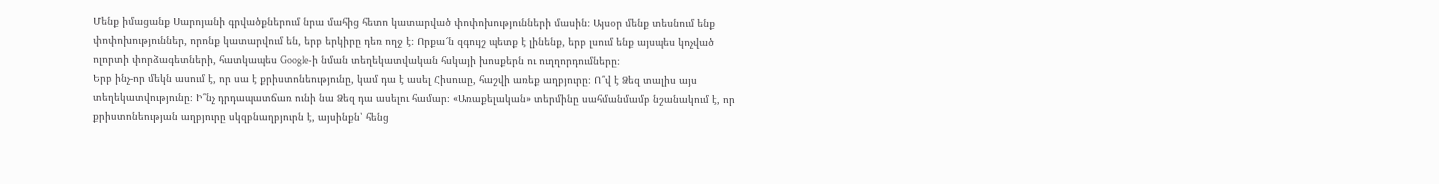Մենք իմացանք Սարոյանի գրվածքներում նրա մահից հետո կատարված փոփոխությունների մասին։ Այսօր մենք տեսնում ենք փոփոխություններ, որոնք կատարվում են, երբ երկիրը դեռ ողջ է։ Որքա՜ն զգույշ պետք է լինենք, երբ լսում ենք այսպես կոչված ոլորտի փորձագետների, հատկապես Google-ի նման տեղեկատվական հսկայի խոսքերն ու ուղղորդումները։
Երբ ինչ-որ մեկն ասում է, որ սա է քրիստոնեությունը, կամ դա է ասել Հիսուսը, հաշվի առեք աղբյուրը։ Ո՞վ է Ձեզ տալիս այս տեղեկատվությունը։ Ի՞նչ դրդապատճառ ունի նա Ձեզ դա ասելու համար։ «Առաքելական» տերմինը սահմանմամբ նշանակում է, որ քրիստոնեության աղբյուրը սկզբնաղբյուրն է, այսինքն՝ հենց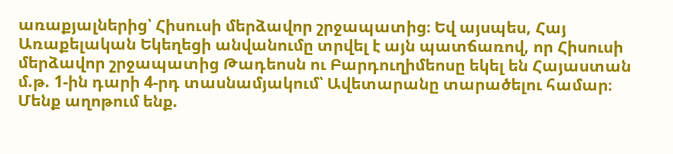առաքյալներից՝ Հիսուսի մերձավոր շրջապատից։ Եվ այսպես, Հայ Առաքելական Եկեղեցի անվանումը տրվել է այն պատճառով, որ Հիսուսի մերձավոր շրջապատից Թադեոսն ու Բարդուղիմեոսը եկել են Հայաստան մ.թ. 1-ին դարի 4-րդ տասնամյակում՝ Ավետարանը տարածելու համար։
Մենք աղոթում ենք.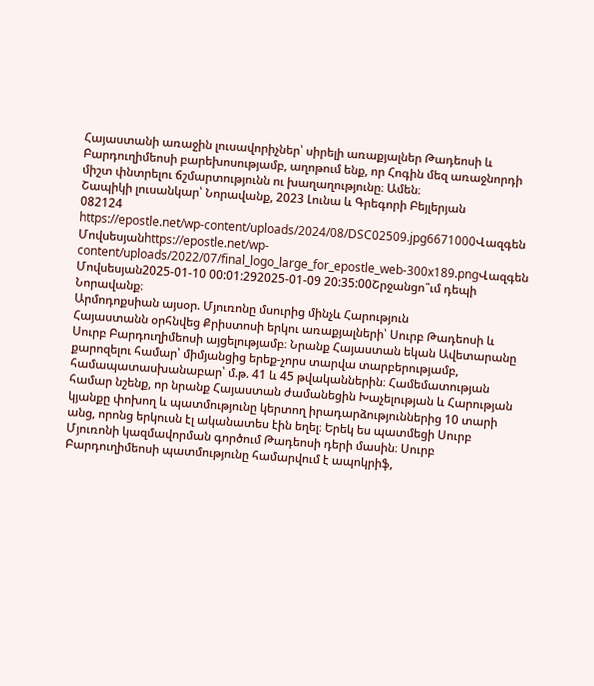Հայաստանի առաջին լուսավորիչներ՝ սիրելի առաքյալներ Թադեոսի և Բարդուղիմեոսի բարեխոսությամբ, աղոթում ենք, որ Հոգին մեզ առաջնորդի միշտ փնտրելու ճշմարտությունն ու խաղաղությունը։ Ամեն։
Շապիկի լուսանկար՝ Նորավանք, 2023 Լունա և Գրեգորի Բեյլերյան
082124
https://epostle.net/wp-content/uploads/2024/08/DSC02509.jpg6671000Վազգեն Մովսեսյանhttps://epostle.net/wp-content/uploads/2022/07/final_logo_large_for_epostle_web-300x189.pngՎազգեն Մովսեսյան2025-01-10 00:01:292025-01-09 20:35:00Շրջանցո՞ւմ դեպի Նորավանք։
Արմոդոքսիան այսօր. Մյուռոնը մսուրից մինչև Հարություն
Հայաստանն օրհնվեց Քրիստոսի երկու առաքյալների՝ Սուրբ Թադեոսի և Սուրբ Բարդուղիմեոսի այցելությամբ։ Նրանք Հայաստան եկան Ավետարանը քարոզելու համար՝ միմյանցից երեք-չորս տարվա տարբերությամբ, համապատասխանաբար՝ մ.թ. 41 և 45 թվականներին։ Համեմատության համար նշենք, որ նրանք Հայաստան ժամանեցին Խաչելության և Հարության կյանքը փոխող և պատմությունը կերտող իրադարձություններից 10 տարի անց, որոնց երկուսն էլ ականատես էին եղել։ Երեկ ես պատմեցի Սուրբ Մյուռոնի կազմավորման գործում Թադեոսի դերի մասին։ Սուրբ Բարդուղիմեոսի պատմությունը համարվում է ապոկրիֆ,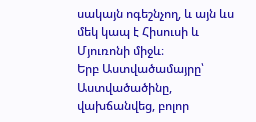սակայն ոգեշնչող, և այն ևս մեկ կապ է Հիսուսի և Մյուռոնի միջև։
Երբ Աստվածամայրը՝ Աստվածածինը, վախճանվեց, բոլոր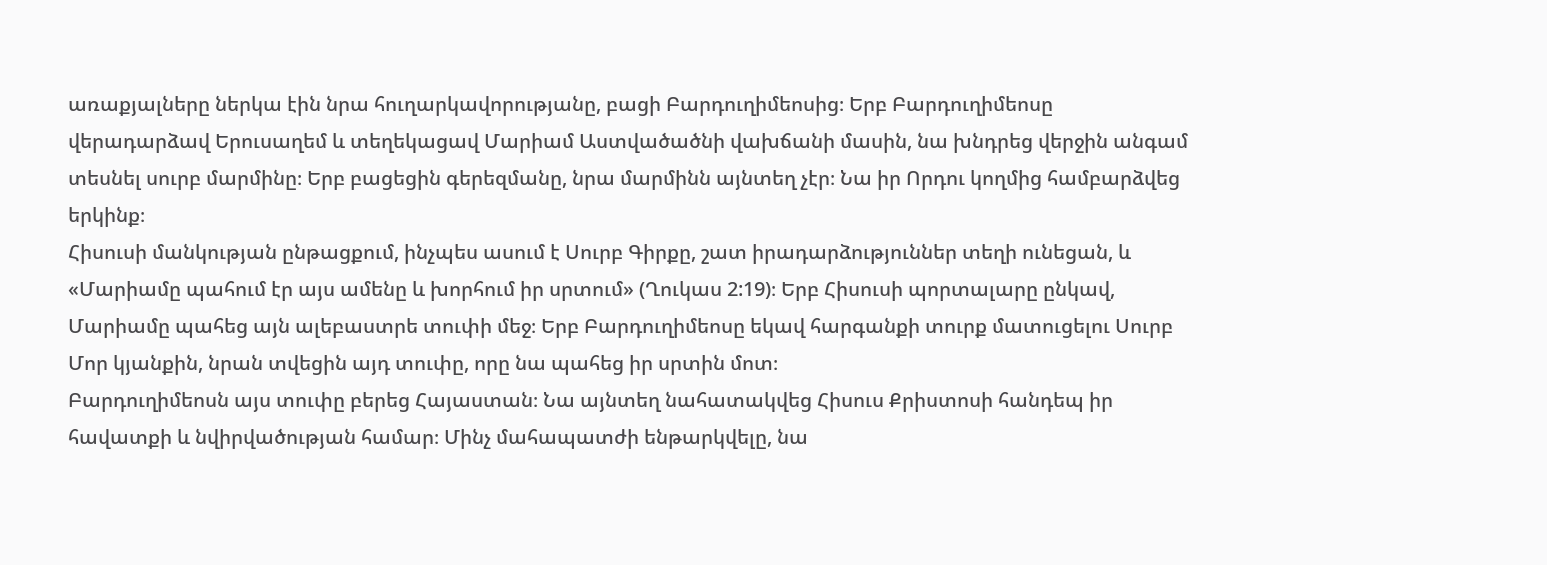առաքյալները ներկա էին նրա հուղարկավորությանը, բացի Բարդուղիմեոսից։ Երբ Բարդուղիմեոսը վերադարձավ Երուսաղեմ և տեղեկացավ Մարիամ Աստվածածնի վախճանի մասին, նա խնդրեց վերջին անգամ տեսնել սուրբ մարմինը։ Երբ բացեցին գերեզմանը, նրա մարմինն այնտեղ չէր։ Նա իր Որդու կողմից համբարձվեց երկինք։
Հիսուսի մանկության ընթացքում, ինչպես ասում է Սուրբ Գիրքը, շատ իրադարձություններ տեղի ունեցան, և «Մարիամը պահում էր այս ամենը և խորհում իր սրտում» (Ղուկաս 2:19)։ Երբ Հիսուսի պորտալարը ընկավ, Մարիամը պահեց այն ալեբաստրե տուփի մեջ։ Երբ Բարդուղիմեոսը եկավ հարգանքի տուրք մատուցելու Սուրբ Մոր կյանքին, նրան տվեցին այդ տուփը, որը նա պահեց իր սրտին մոտ։
Բարդուղիմեոսն այս տուփը բերեց Հայաստան։ Նա այնտեղ նահատակվեց Հիսուս Քրիստոսի հանդեպ իր հավատքի և նվիրվածության համար։ Մինչ մահապատժի ենթարկվելը, նա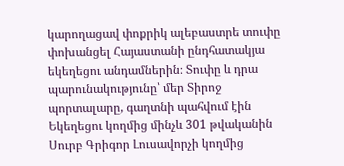կարողացավ փոքրիկ ալեբաստրե տուփը փոխանցել Հայաստանի ընդհատակյա եկեղեցու անդամներին։ Տուփը և դրա պարունակությունը՝ մեր Տիրոջ պորտալարը, գաղտնի պահվում էին Եկեղեցու կողմից մինչև 301 թվականին Սուրբ Գրիգոր Լուսավորչի կողմից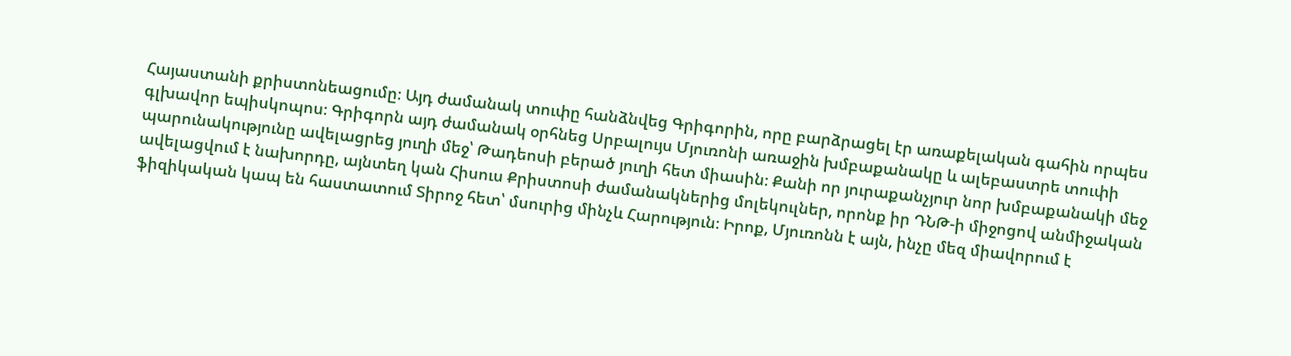Հայաստանի քրիստոնեացումը։ Այդ ժամանակ տուփը հանձնվեց Գրիգորին, որը բարձրացել էր առաքելական գահին որպես գլխավոր եպիսկոպոս։ Գրիգորն այդ ժամանակ օրհնեց Սրբալույս Մյուռոնի առաջին խմբաքանակը և ալեբաստրե տուփի պարունակությունը ավելացրեց յուղի մեջ՝ Թադեոսի բերած յուղի հետ միասին։ Քանի որ յուրաքանչյուր նոր խմբաքանակի մեջ ավելացվում է նախորդը, այնտեղ կան Հիսուս Քրիստոսի ժամանակներից մոլեկուլներ, որոնք իր ԴՆԹ-ի միջոցով անմիջական ֆիզիկական կապ են հաստատում Տիրոջ հետ՝ մսուրից մինչև Հարություն։ Իրոք, Մյուռոնն է այն, ինչը մեզ միավորում է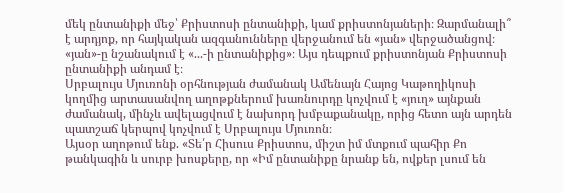մեկ ընտանիքի մեջ՝ Քրիստոսի ընտանիքի, կամ քրիստոնյաների։ Զարմանալի՞ է արդյոք, որ հայկական ազգանունները վերջանում են «յան» վերջածանցով։ «յան»-ը նշանակում է «...-ի ընտանիքից»։ Այս դեպքում քրիստոնյան Քրիստոսի ընտանիքի անդամ է։
Սրբալույս Մյուռոնի օրհնության ժամանակ Ամենայն Հայոց Կաթողիկոսի կողմից արտասանվող աղոթքներում խառնուրդը կոչվում է «յուղ» այնքան ժամանակ, մինչև ավելացվում է նախորդ խմբաքանակը, որից հետո այն արդեն պատշաճ կերպով կոչվում է Սրբալույս Մյուռոն։
Այսօր աղոթում ենք. «Տե՛ր Հիսուս Քրիստոս, միշտ իմ մտքում պահիր Քո թանկագին և սուրբ խոսքերը, որ «Իմ ընտանիքը նրանք են, ովքեր լսում են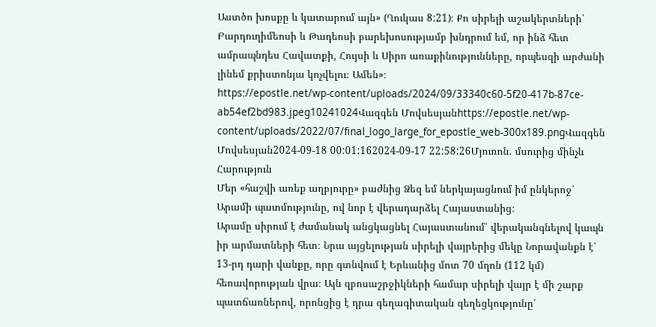Աստծո խոսքը և կատարում այն» (Ղուկաս 8:21)։ Քո սիրելի աշակերտների՝ Բարդուղիմեոսի և Թադեոսի բարեխոսությամբ խնդրում եմ, որ ինձ հետ ամրապնդես Հավատքի, Հույսի և Սիրո առաքինությունները, որպեսզի արժանի լինեմ քրիստոնյա կոչվելու։ Ամեն»։
https://epostle.net/wp-content/uploads/2024/09/33340c60-5f20-417b-87ce-ab54ef2bd983.jpeg10241024Վազգեն Մովսեսյանhttps://epostle.net/wp-content/uploads/2022/07/final_logo_large_for_epostle_web-300x189.pngՎազգեն Մովսեսյան2024-09-18 00:01:162024-09-17 22:58:26Մյուռոն. մսուրից մինչև Հարություն
Մեր «հաշվի առեք աղբյուրը» բաժնից Ձեզ եմ ներկայացնում իմ ընկերոջ՝ Արամի պատմությունը, ով նոր է վերադարձել Հայաստանից։
Արամը սիրում է ժամանակ անցկացնել Հայաստանում՝ վերականգնելով կապն իր արմատների հետ։ Նրա այցելության սիրելի վայրերից մեկը Նորավանքն է՝ 13-րդ դարի վանքը, որը գտնվում է Երևանից մոտ 70 մղոն (112 կմ) հեռավորության վրա։ Այն զբոսաշրջիկների համար սիրելի վայր է մի շարք պատճառներով, որոնցից է դրա գեղագիտական գեղեցկությունը՝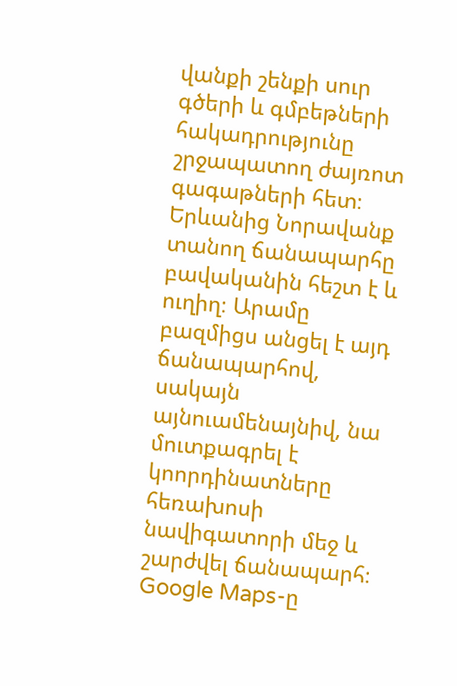վանքի շենքի սուր գծերի և գմբեթների հակադրությունը շրջապատող ժայռոտ գագաթների հետ։
Երևանից Նորավանք տանող ճանապարհը բավականին հեշտ է և ուղիղ։ Արամը բազմիցս անցել է այդ ճանապարհով, սակայն այնուամենայնիվ, նա մուտքագրել է կոորդինատները հեռախոսի նավիգատորի մեջ և շարժվել ճանապարհ։ Google Maps-ը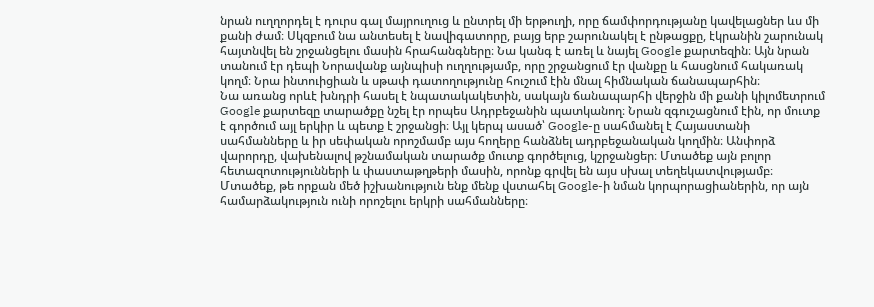նրան ուղղորդել է դուրս գալ մայրուղուց և ընտրել մի երթուղի, որը ճամփորդությանը կավելացներ ևս մի քանի ժամ։ Սկզբում նա անտեսել է նավիգատորը, բայց երբ շարունակել է ընթացքը, էկրանին շարունակ հայտնվել են շրջանցելու մասին հրահանգները։ Նա կանգ է առել և նայել Google քարտեզին։ Այն նրան տանում էր դեպի Նորավանք այնպիսի ուղղությամբ, որը շրջանցում էր վանքը և հասցնում հակառակ կողմ։ Նրա ինտուիցիան և սթափ դատողությունը հուշում էին մնալ հիմնական ճանապարհին։
Նա առանց որևէ խնդրի հասել է նպատակակետին, սակայն ճանապարհի վերջին մի քանի կիլոմետրում Google քարտեզը տարածքը նշել էր որպես Ադրբեջանին պատկանող։ Նրան զգուշացնում էին, որ մուտք է գործում այլ երկիր և պետք է շրջանցի։ Այլ կերպ ասած՝ Google-ը սահմանել է Հայաստանի սահմանները և իր սեփական որոշմամբ այս հողերը հանձնել ադրբեջանական կողմին։ Անփորձ վարորդը, վախենալով թշնամական տարածք մուտք գործելուց, կշրջանցեր։ Մտածեք այն բոլոր հետազոտությունների և փաստաթղթերի մասին, որոնք գրվել են այս սխալ տեղեկատվությամբ։ Մտածեք, թե որքան մեծ իշխանություն ենք մենք վստահել Google-ի նման կորպորացիաներին, որ այն համարձակություն ունի որոշելու երկրի սահմանները։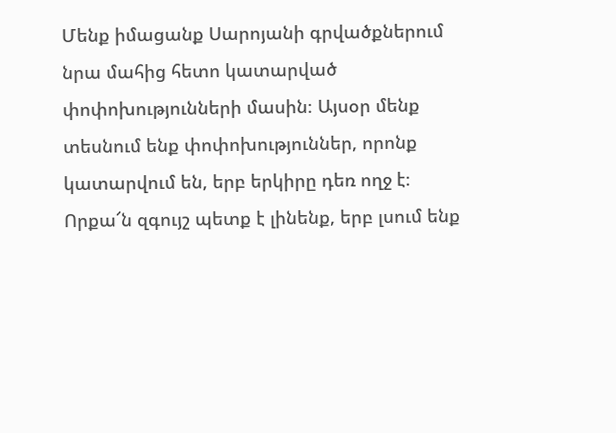Մենք իմացանք Սարոյանի գրվածքներում նրա մահից հետո կատարված փոփոխությունների մասին։ Այսօր մենք տեսնում ենք փոփոխություններ, որոնք կատարվում են, երբ երկիրը դեռ ողջ է։ Որքա՜ն զգույշ պետք է լինենք, երբ լսում ենք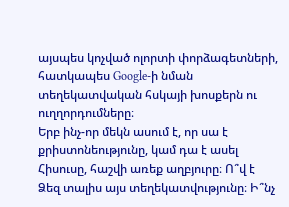այսպես կոչված ոլորտի փորձագետների, հատկապես Google-ի նման տեղեկատվական հսկայի խոսքերն ու ուղղորդումները։
Երբ ինչ-որ մեկն ասում է, որ սա է քրիստոնեությունը, կամ դա է ասել Հիսուսը, հաշվի առեք աղբյուրը։ Ո՞վ է Ձեզ տալիս այս տեղեկատվությունը։ Ի՞նչ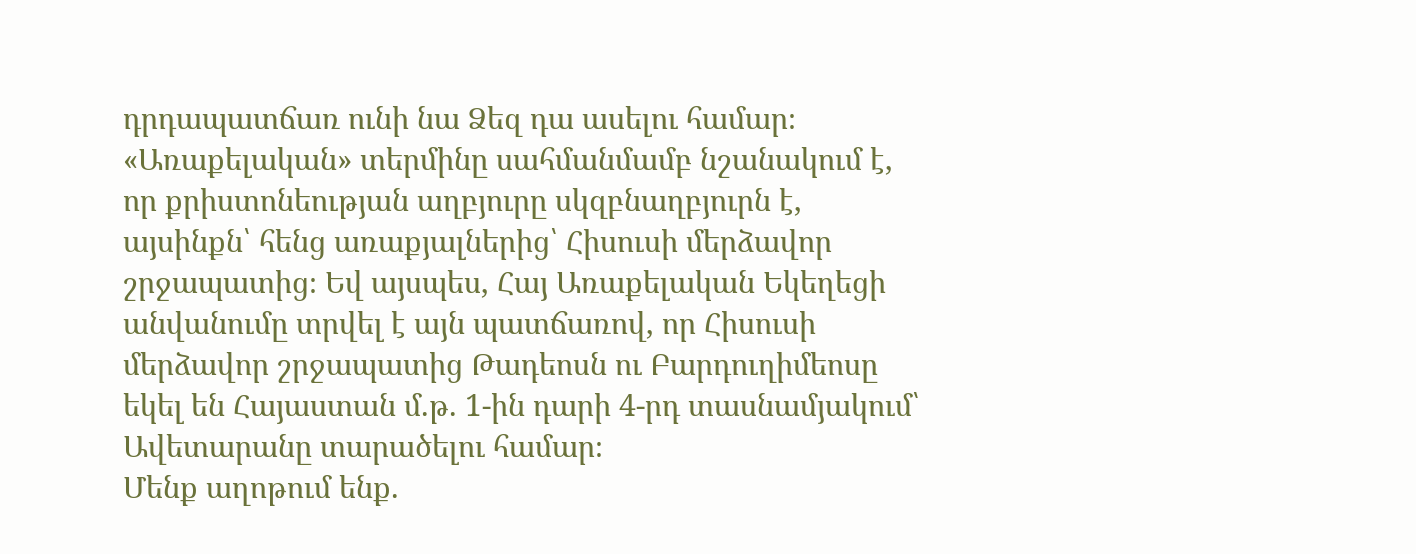դրդապատճառ ունի նա Ձեզ դա ասելու համար։ «Առաքելական» տերմինը սահմանմամբ նշանակում է, որ քրիստոնեության աղբյուրը սկզբնաղբյուրն է, այսինքն՝ հենց առաքյալներից՝ Հիսուսի մերձավոր շրջապատից։ Եվ այսպես, Հայ Առաքելական Եկեղեցի անվանումը տրվել է այն պատճառով, որ Հիսուսի մերձավոր շրջապատից Թադեոսն ու Բարդուղիմեոսը եկել են Հայաստան մ.թ. 1-ին դարի 4-րդ տասնամյակում՝ Ավետարանը տարածելու համար։
Մենք աղոթում ենք.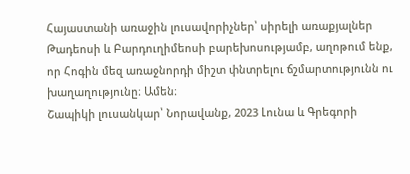Հայաստանի առաջին լուսավորիչներ՝ սիրելի առաքյալներ Թադեոսի և Բարդուղիմեոսի բարեխոսությամբ, աղոթում ենք, որ Հոգին մեզ առաջնորդի միշտ փնտրելու ճշմարտությունն ու խաղաղությունը։ Ամեն։
Շապիկի լուսանկար՝ Նորավանք, 2023 Լունա և Գրեգորի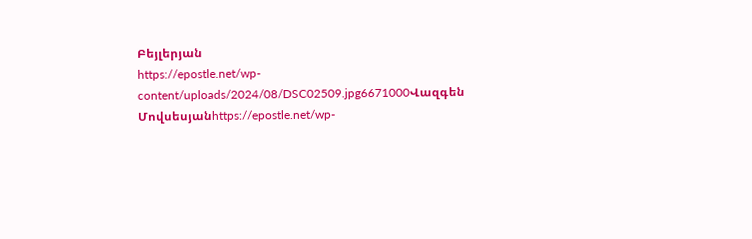Բեյլերյան
https://epostle.net/wp-content/uploads/2024/08/DSC02509.jpg6671000Վազգեն Մովսեսյանhttps://epostle.net/wp-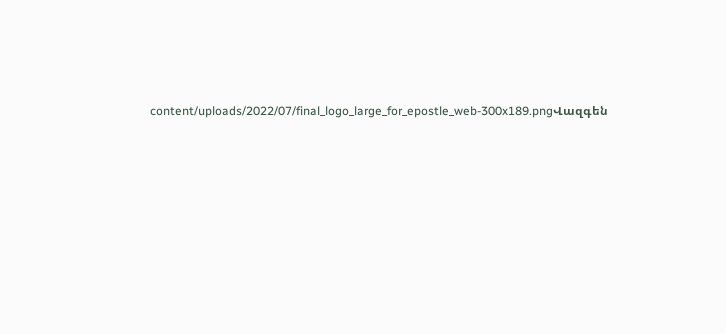content/uploads/2022/07/final_logo_large_for_epostle_web-300x189.pngՎազգեն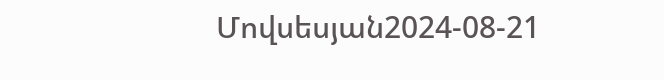Մովսեսյան2024-08-21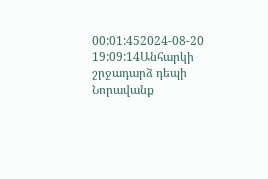00:01:452024-08-20 19:09:14Անհարկի շրջադարձ դեպի Նորավանք